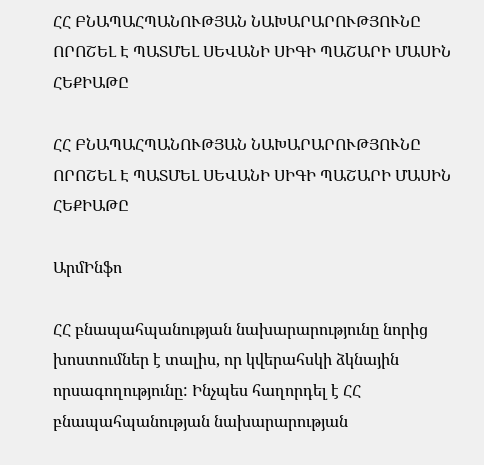ՀՀ ԲՆԱՊԱՀՊԱՆՈՒԹՅԱՆ ՆԱԽԱՐԱՐՈՒԹՅՈՒՆԸ ՈՐՈՇԵԼ Է ՊԱՏՄԵԼ ՍԵՎԱՆԻ ՍԻԳԻ ՊԱՇԱՐԻ ՄԱՍԻՆ ՀԵՔԻԱԹԸ

ՀՀ ԲՆԱՊԱՀՊԱՆՈՒԹՅԱՆ ՆԱԽԱՐԱՐՈՒԹՅՈՒՆԸ ՈՐՈՇԵԼ Է ՊԱՏՄԵԼ ՍԵՎԱՆԻ ՍԻԳԻ ՊԱՇԱՐԻ ՄԱՍԻՆ ՀԵՔԻԱԹԸ

ԱրմԻնֆո

ՀՀ բնապահպանության նախարարությունը նորից խոստումներ է տալիս, որ կվերահսկի ձկնային որսագողությունը: Ինչպես հաղորդել է ՀՀ բնապահպանության նախարարության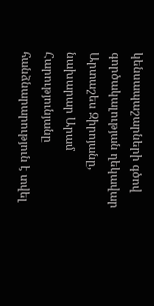կենսապաշարների գծով գործակալության ղեկավար Արտաշես Զիրոյանը, նախարար Արամ Հարությունյանը հանձնարարություն է տվել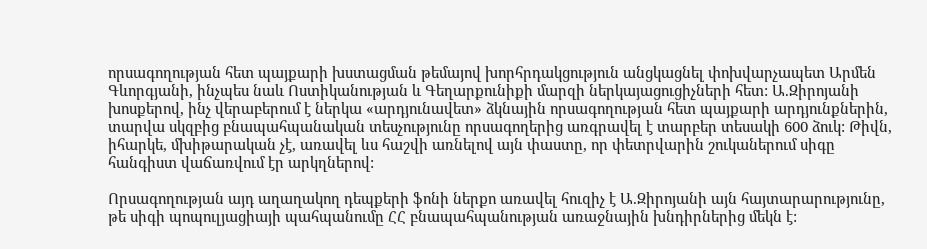որսագողության հետ պայքարի խստացման թեմայով խորհրդակցություն անցկացնել փոխվարչապետ Արմեն Գևորգյանի, ինչպես նաև Ոստիկանության և Գեղարքունիքի մարզի ներկայացուցիչների հետ: Ա.Զիրոյանի խոսքերով, ինչ վերաբերում է ներկա «արդյունավետ» ձկնային որսագողության հետ պայքարի արդյունքներին, տարվա սկզբից բնապահպանական տեսչությունը որսագողերից առգրավել է տարբեր տեսակի 600 ձուկ: Թիվն, իհարկե, մխիթարական չէ, առավել ևս հաշվի առնելով այն փաստը, որ փետրվարին շուկաներում սիգը հանգիստ վաճառվում էր արկղներով:

Որսագողության այդ աղաղակող դեպքերի ֆոնի ներքո առավել հուզիչ է Ա.Զիրոյանի այն հայտարարությունը, թե սիգի պոպուլյացիայի պահպանումը ՀՀ բնապահպանության առաջնային խնդիրներից մեկն է: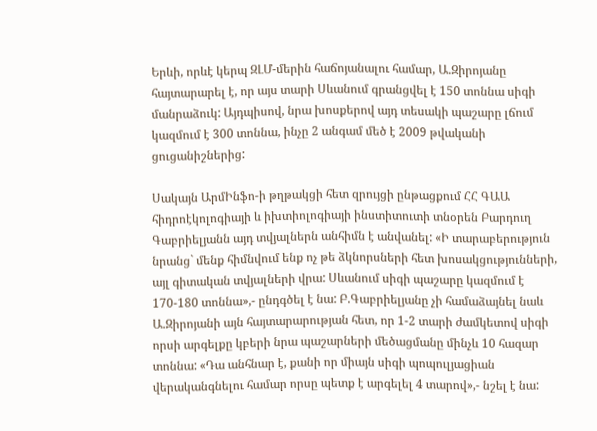Երևի, որևէ կերպ ԶԼՄ-մերին հաճոյանալու համար, Ա.Զիրոյանը հայտարարել է, որ այս տարի Սևանում գրանցվել է 150 տոննա սիգի մանրաձուկ: Այդպիսով, նրա խոսքերով այդ տեսակի պաշարը լճում կազմում է 300 տոննա, ինչը 2 անգամ մեծ է 2009 թվականի ցուցանիշներից:

Սակայն ԱրմԻնֆո-ի թղթակցի հետ զրույցի ընթացքում ՀՀ ԳԱԱ հիդրոէկոլոգիայի և իխտիոլոգիայի ինստիտուտի տնօրեն Բարդուղ Գաբրիելյանն այդ տվյալներն անհիմն է անվանել: «Ի տարաբերություն նրանց` մենք հիմնվում ենք ոչ թե ձկնորսների հետ խոսակցությունների, այլ գիտական տվյալների վրա: Սևանում սիգի պաշարը կազմում է 170-180 տոննա»,- ընդգծել է նա: Բ.Գաբրիելյանը չի համաձայնել նաև Ա.Զիրոյանի այն հայտարարության հետ, որ 1-2 տարի ժամկետով սիգի որսի արգելքը կբերի նրա պաշարների մեծացմանը մինչև 10 հազար տոննա: «Դա անհնար է, քանի որ միայն սիգի պոպուլյացիան վերականգնելու համար որսը պետք է արգելել 4 տարով»,- նշել է նա: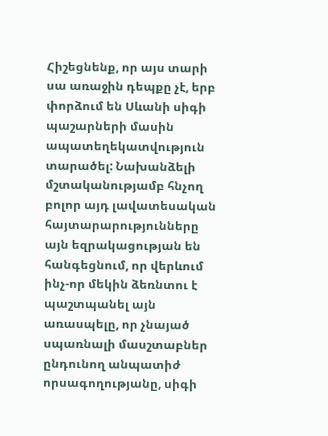Հիշեցնենք, որ այս տարի սա առաջին դեպքը չէ, երբ փորձում են Սևանի սիգի պաշարների մասին ապատեղեկատվություն տարածել: Նախանձելի մշտականությամբ հնչող բոլոր այդ լավատեսական հայտարարությունները այն եզրակացության են հանգեցնում, որ վերևում ինչ-որ մեկին ձեռնտու է պաշտպանել այն առասպելը, որ չնայած սպառնալի մասշտաբներ ընդունող անպատիժ որսագողությանը, սիգի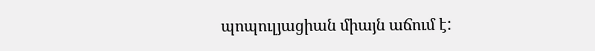պոպուլյացիան միայն աճում է: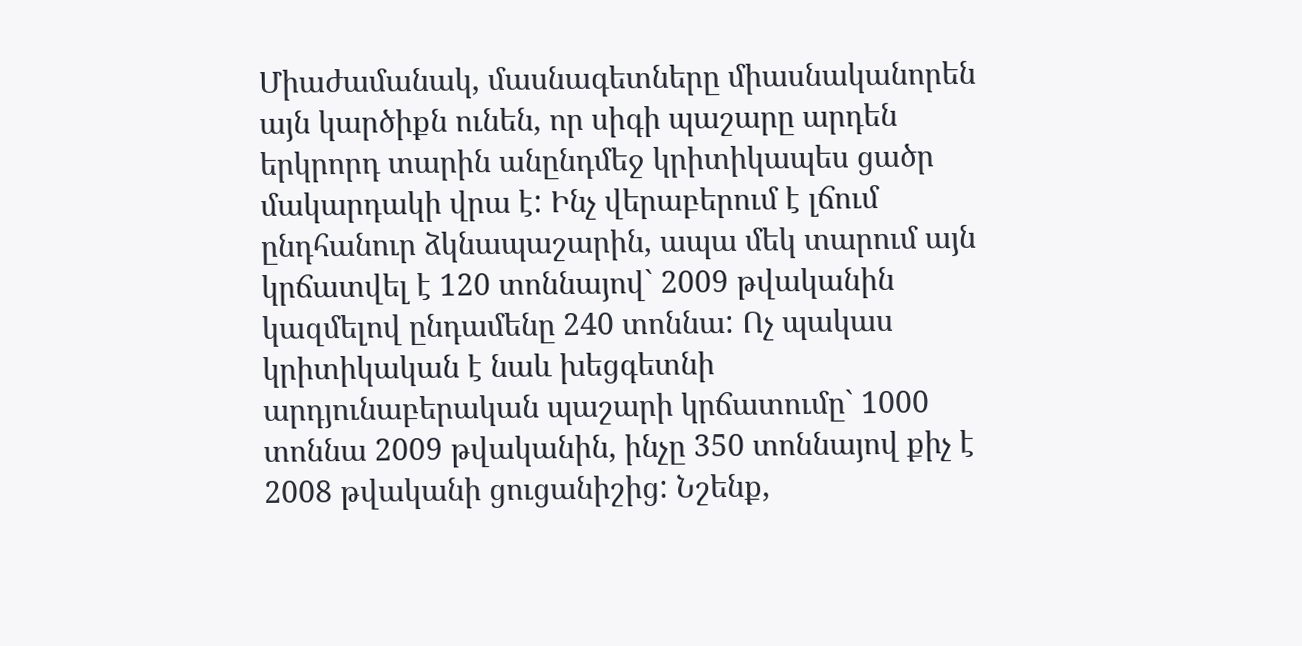Միաժամանակ, մասնագետները միասնականորեն այն կարծիքն ունեն, որ սիգի պաշարը արդեն երկրորդ տարին անընդմեջ կրիտիկապես ցածր մակարդակի վրա է: Ինչ վերաբերում է լճում ընդհանուր ձկնապաշարին, ապա մեկ տարում այն կրճատվել է 120 տոննայով` 2009 թվականին կազմելով ընդամենը 240 տոննա: Ոչ պակաս կրիտիկական է նաև խեցգետնի արդյունաբերական պաշարի կրճատումը` 1000 տոննա 2009 թվականին, ինչը 350 տոննայով քիչ է 2008 թվականի ցուցանիշից: Նշենք,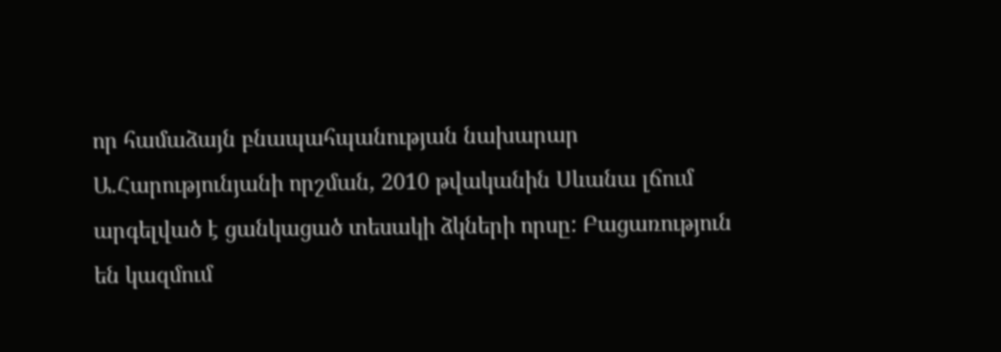որ համաձայն բնապահպանության նախարար Ա.Հարությունյանի որշման, 2010 թվականին Սևանա լճում արգելված է ցանկացած տեսակի ձկների որսը: Բացառություն են կազմում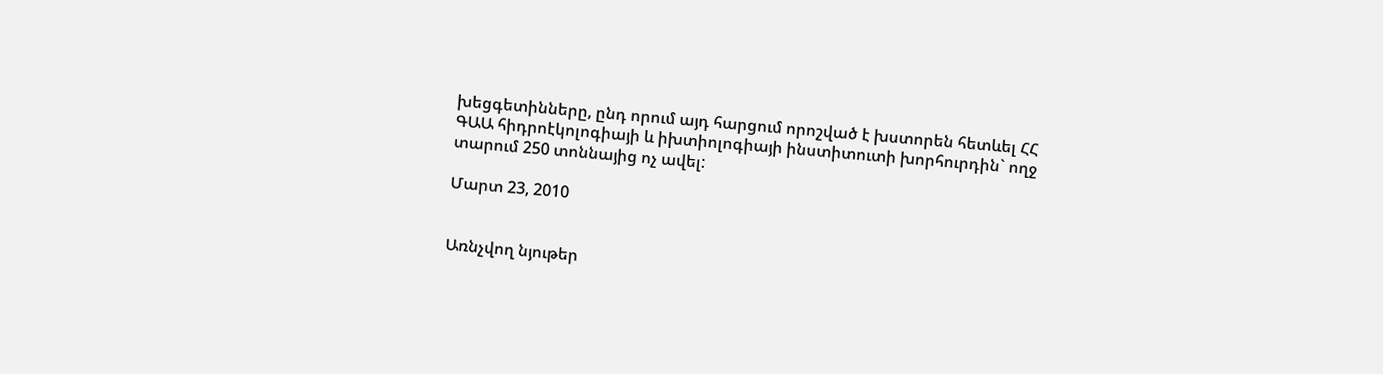խեցգետինները, ընդ որում այդ հարցում որոշված է խստորեն հետևել ՀՀ ԳԱԱ հիդրոէկոլոգիայի և իխտիոլոգիայի ինստիտուտի խորհուրդին` ողջ տարում 250 տոննայից ոչ ավել:

Մարտ 23, 2010


Առնչվող նյութեր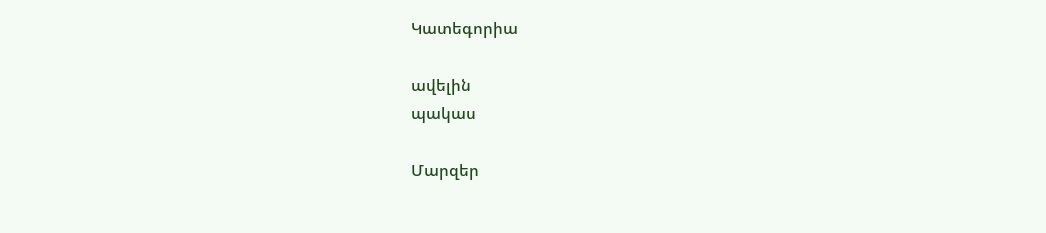Կատեգորիա

ավելին
պակաս

Մարզեր